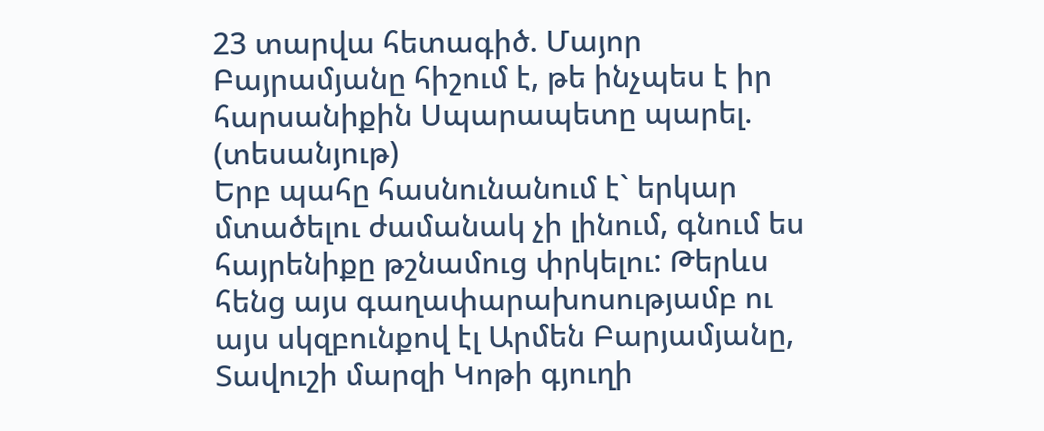23 տարվա հետագիծ. Մայոր Բայրամյանը հիշում է, թե ինչպես է իր հարսանիքին Սպարապետը պարել. (տեսանյութ)
Երբ պահը հասնունանում է` երկար մտածելու ժամանակ չի լինում, գնում ես հայրենիքը թշնամուց փրկելու: Թերևս հենց այս գաղափարախոսությամբ ու այս սկզբունքով էլ Արմեն Բարյամյանը, Տավուշի մարզի Կոթի գյուղի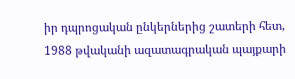իր դպրոցական ընկերներից շատերի հետ, 1988 թվականի ազատագրական պայքարի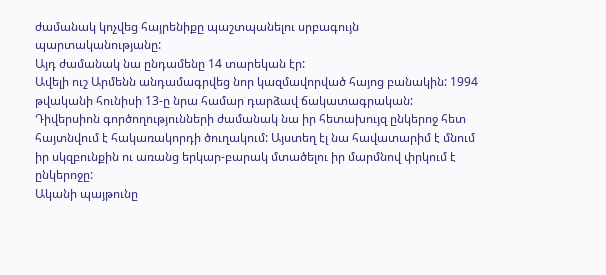ժամանակ կոչվեց հայրենիքը պաշտպանելու սրբագույն պարտականությանը:
Այդ ժամանակ նա ընդամենը 14 տարեկան էր:
Ավելի ուշ Արմենն անդամագրվեց նոր կազմավորված հայոց բանակին: 1994 թվականի հունիսի 13-ը նրա համար դարձավ ճակատագրական:
Դիվերսիոն գործողությունների ժամանակ նա իր հետախույզ ընկերոջ հետ հայտնվում է հակառակորդի ծուղակում: Այստեղ էլ նա հավատարիմ է մնում իր սկզբունքին ու առանց երկար-բարակ մտածելու իր մարմնով փրկում է ընկերոջը:
Ականի պայթունը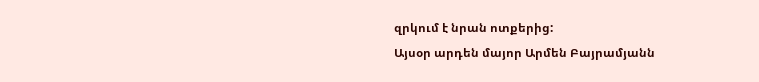զրկում է նրան ոտքերից:
Այսօր արդեն մայոր Արմեն Բայրամյանն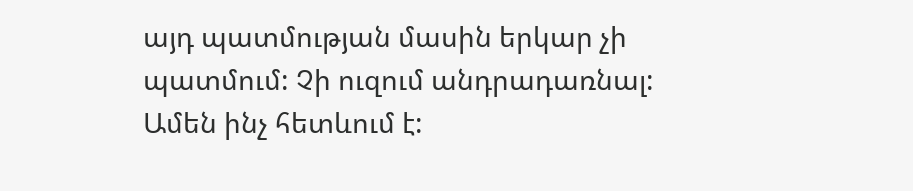այդ պատմության մասին երկար չի պատմում: Չի ուզում անդրադառնալ: Ամեն ինչ հետևում է: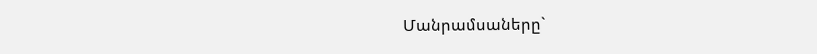Մանրամսաները`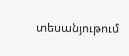տեսանյութում